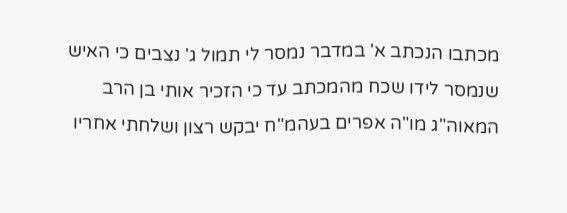מכתבו הנכתב א' במדבר נמסר לי תמול ג' נצבים כי האיש שנמסר לידו שכח מהמכתב עד כי הזכיר אותי בן הרב המאוה"ג מו"ה אפרים בעהמ"ח יבקש רצון ושלחתי אחריו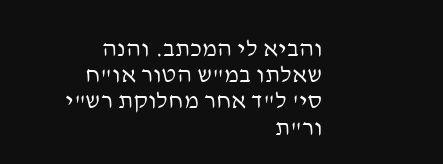והביא לי המכתב. והנה שאלתו במ"ש הטור או"ח סי' ל"ד אחר מחלוקת רש"י ור"ת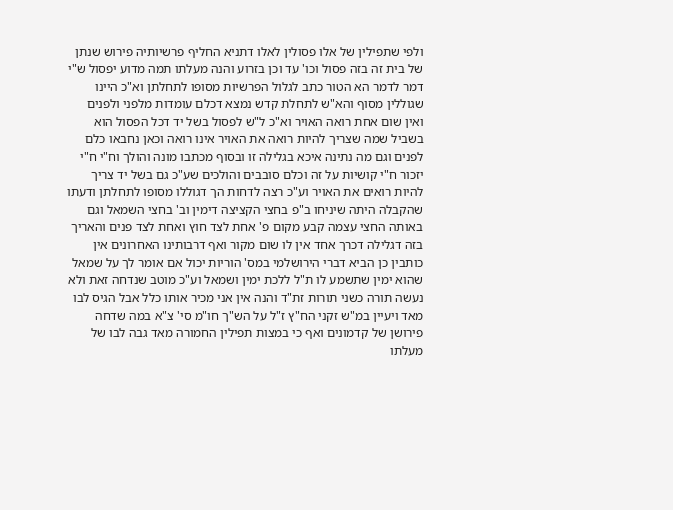ולפי שתפילין של אלו פסולין לאלו דתניא החליף פרשיותיה פירוש שנתן של בית זה בזה פסול וכו' עד וכן בזרוע והנה מעלתו תמה מדוע יפסול ש"י דמר לדמר הא הטור כתב לגלול הפרשיות מסופו לתחלתן וא"כ היינו שגוללין מסוף והא"ש לתחלת קדש נמצא דכלם עומדות מלפני ולפנים ואין שום אחת רואה האויר וא"כ ל"ש לפסול בשל יד דכל הפסול הוא בשביל שמה שצריך להיות רואה את האויר אינו רואה וכאן נחבאו כלם לפנים וגם מה נתינה איכא בגלילה זו ובסוף מכתבו מונה והולך וח"י ח"י יזכור ח"י קושיות על זה וכלם סובבים והולכים שע"כ גם בשל יד צריך להיות רואים את האויר וע"כ רצה לדחות הך דגוללו מסופו לתחלתן ודעתו שהקבלה היתה שיניחו ב"פ בחצי הקציצה דימין וב' בחצי השמאל וגם באותה החצי עצמה קבע מקום פ' אחת לצד חוץ ואחת לצד פנים והאריך בזה דגלילה דכרך אחד אין לו שום מקור ואף דרבותינו האחרונים אין כותבין כן הביא דברי הירושלמי במס' הוריות יכול אם אומר לך על שמאל שהוא ימין שתשמע לו ת"ל ללכת ימין ושמאל וע"כ מוטב שנדחה זאת ולא נעשה תורה כשני תורות זת"ד והנה אין אני מכיר אותו כלל אבל הגיס לבו מאד ויעיין במ"ש זקני הח"ץ ז"ל על הש"ך חו"מ סי' צ"א במה שדחה פירושן של קדמונים ואף כי במצות תפילין החמורה מאד גבה לבו של מעלתו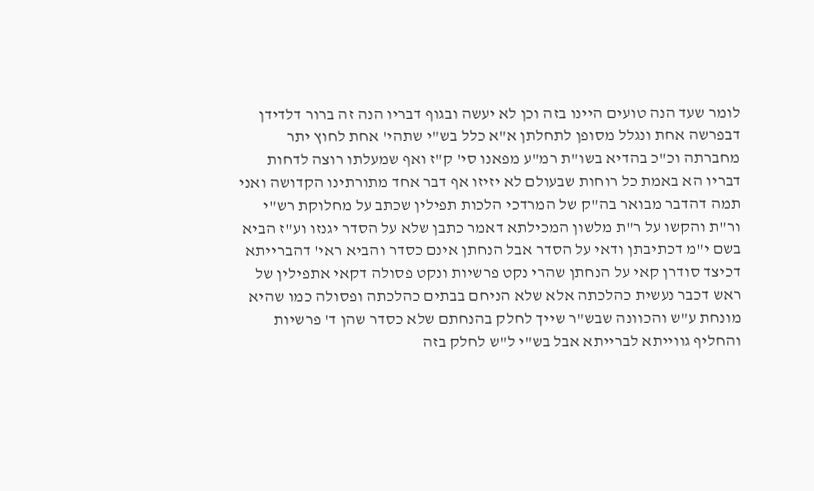לומר שעד הנה טועים היינו בזה וכן לא יעשה ובגוף דבריו הנה זה ברור דלדידן דבפרשה אחת ונגלל מסופן לתחלתן א"א כלל בש"י שתהי' אחת לחוץ יתר מחברתה וכ"כ בהדיא בשו"ת רמ"ע מפאנו סי' ק"ז ואף שמעלתו רוצה לדחות דבריו הא באמת כל רוחות שבעולם לא יזיזו אף דבר אחד מתורתינו הקדושה ואני תמה דהדבר מבואר בה"ק של המרדכי הלכות תפילין שכתב על מחלוקת רש"י ור"ת והקשו על ר"ת מלשון המכילתא דאמר כתבן שלא על הסדר יגנזו וע"ז הביא בשם י"מ דכתיבתן ודאי על הסדר אבל הנחתן אינם כסדר והביא ראי' דהברייתא דכיצד סודרן קאי על הנחתן שהרי נקט פרשיות ונקט פסולה דקאי אתפילין של ראש דכבר נעשית כהלכתה אלא שלא הניחם בבתים כהלכתה ופסולה כמו שהיא מונחת ע"ש והכוונה שבש"ר שייך לחלק בהנחתם שלא כסדר שהן ד' פרשיות והחליף גווייתא לברייתא אבל בש"י ל"ש לחלק בזה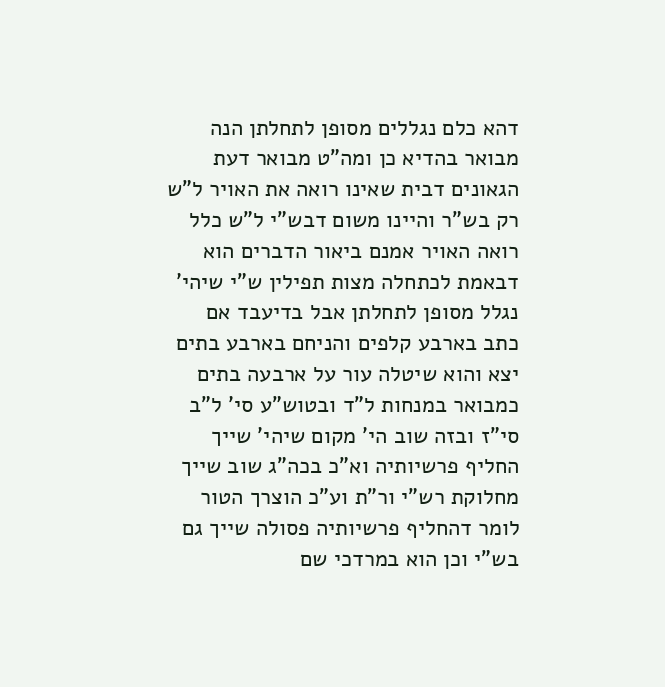דהא כלם נגללים מסופן לתחלתן הנה מבואר בהדיא כן ומה"ט מבואר דעת הגאונים דבית שאינו רואה את האויר ל"ש רק בש"ר והיינו משום דבש"י ל"ש כלל רואה האויר אמנם ביאור הדברים הוא דבאמת לכתחלה מצות תפילין ש"י שיהי' נגלל מסופן לתחלתן אבל בדיעבד אם כתב בארבע קלפים והניחם בארבע בתים יצא והוא שיטלה עור על ארבעה בתים כמבואר במנחות ל"ד ובטוש"ע סי' ל"ב סי"ז ובזה שוב הי' מקום שיהי' שייך החליף פרשיותיה וא"כ בכה"ג שוב שייך מחלוקת רש"י ור"ת וע"כ הוצרך הטור לומר דהחליף פרשיותיה פסולה שייך גם בש"י וכן הוא במרדכי שם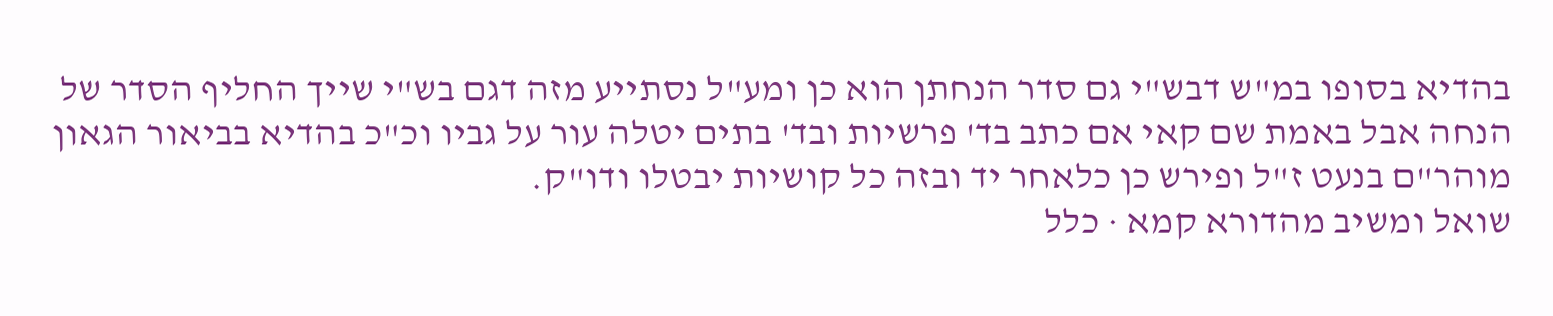בהדיא בסופו במ"ש דבש"י גם סדר הנחתן הוא כן ומע"ל נסתייע מזה דגם בש"י שייך החליף הסדר של הנחה אבל באמת שם קאי אם כתב בד' פרשיות ובד' בתים יטלה עור על גביו וכ"כ בהדיא בביאור הגאון מוהר"ם בנעט ז"ל ופירש כן כלאחר יד ובזה כל קושיות יבטלו ודו"ק.
שואל ומשיב מהדורא קמא · כלל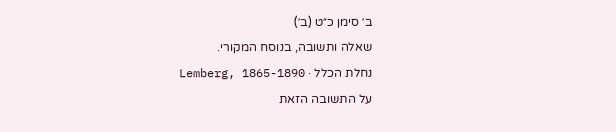ב׳ סימן כ״ט (ב׳)
שאלה ותשובה, בנוסח המקורי.
נחלת הכלל · Lemberg, 1865-1890
על התשובה הזאת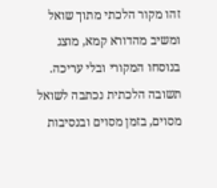זהו מקור הלכתי מתוך שואל ומשיב מהדורא קמא, מוצג בנוסחו המקורי ובלי עריכה. תשובה הלכתית נכתבה לשואל מסוים, בזמן מסוים ובנסיבות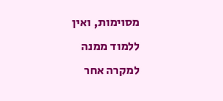מסוימות, ואין ללמוד ממנה למקרה אחר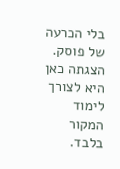בלי הכרעה של פוסק. הצגתה כאן היא לצורך לימוד המקור בלבד.